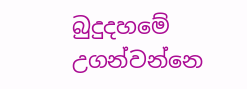බුදුදහමේ උගන්වන්නෙ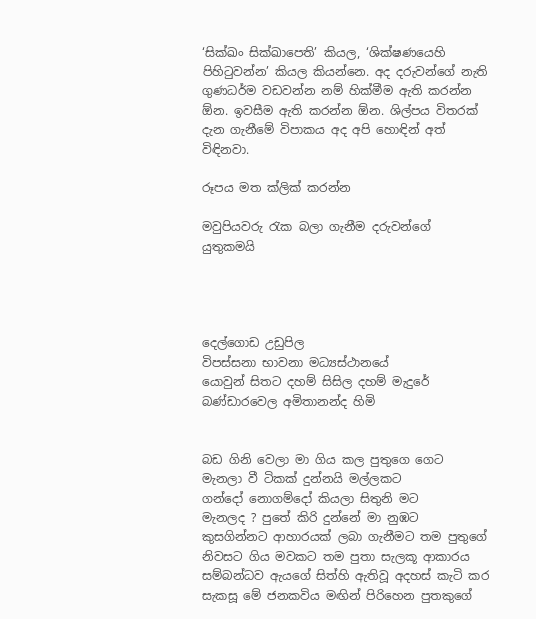‘සික්ඛං සික්ඛාපෙති’ කියල, ‘ශික්ෂණයෙහි පිහිටුවන්න’ කියල කියන්නෙ. අද දරුවන්ගේ නැති ගුණධර්ම වඩවන්න නම් හික්මීම ඇති කරන්න ඕන. ඉවසීම ඇති කරන්න ඕන. ශිල්පය විතරක් දැන ගැනීමේ විපාකය අද අපි හොඳින් අත් විඳිනවා.

රූපය මත ක්ලික් කරන්න

මවුපියවරු රැක බලා ගැනීම දරුවන්ගේ යුතුකමයි




දෙල්ගොඩ උඩුපිල
විපස්සනා භාවනා මධ්‍යස්ථානයේ
යොවුන් සිතට දහම් සිසිල දහම් මැදුරේ
බණ්ඩාරවෙල අමිතානන්ද හිමි


බඩ ගිනි වෙලා මා ගිය කල පුතුගෙ ගෙට
මැනලා වී ටිකක් දුන්නයි මල්ලකට
ගන්දෝ නොගම්දෝ කියලා සිතුනි මට
මැනලද ? පුතේ කිරි දුන්නේ මා නුඹට
කුසගින්නට ආහාරයක් ලබා ගැනීමට තම පුතුගේ නිවසට ගිය මවකට තම පුතා සැලකූ ආකාරය සම්බන්ධව ඇයගේ සිත්හි ඇතිවූ අදහස් කැටි කර සැකසූ මේ ජනකවිය මඟින් පිරිහෙන පුතකුගේ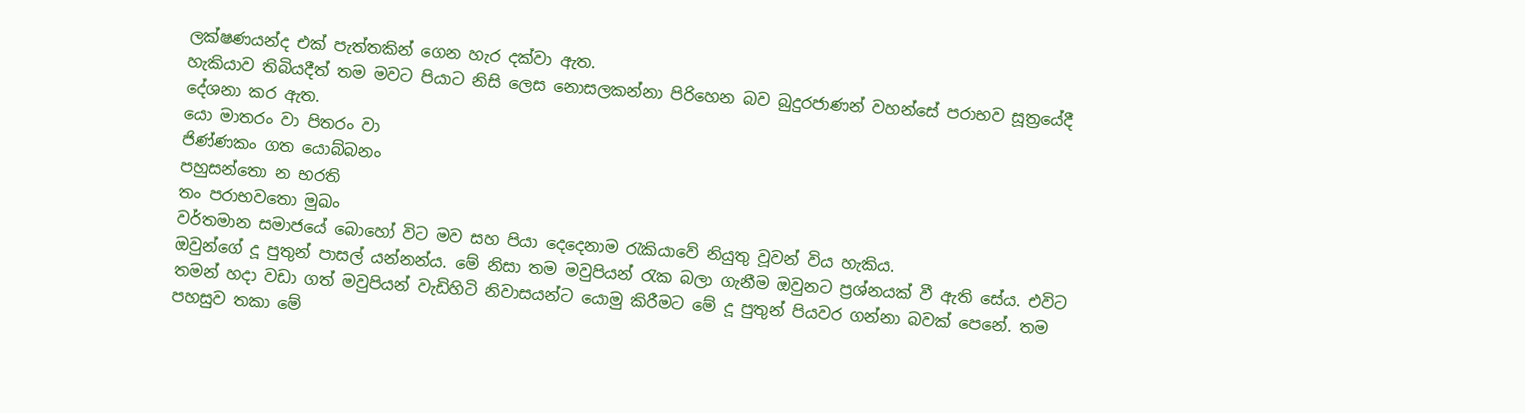ලක්ෂණයන්ද එක් පැත්තකින් ගෙන හැර දක්වා ඇත.
හැකියාව තිබියදීත් තම මවට පියාට නිසි ලෙස නොසලකන්නා පිරිහෙන බව බුදුරජාණන් වහන්සේ පරාභව සූත්‍රයේදී දේශනා කර ඇත.
යො මාතරං වා පිතරං වා
ජිණ්ණකං ගත යොබ්බනං
පහුසන්තො න භරති
තං පරාභවතො මුඛං
වර්තමාන සමාජයේ බොහෝ විට මව සහ පියා දෙදෙනාම රැකියාවේ නියුතු වූවන් විය හැකිය.
ඔවුන්ගේ දූ පුතුන් පාසල් යන්නන්ය. මේ නිසා තම මවුපියන් රැක බලා ගැනීම ඔවුනට ප්‍රශ්නයක් වී ඇති සේය. එවිට තමන් හදා වඩා ගත් මවුපියන් වැඩිහිටි නිවාසයන්ට යොමු කිරීමට මේ දූ පුතුන් පියවර ගන්නා බවක් පෙනේ. තම පහසුව තකා මේ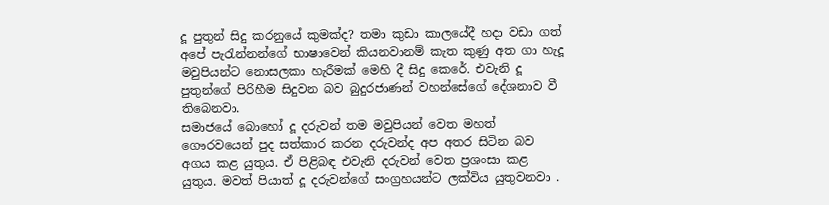දූ පුතුන් සිදු කරනුයේ කුමක්ද? තමා කුඩා කාලයේදී හදා වඩා ගත් අපේ පැරැන්නන්ගේ භාෂාවෙන් කියනවානම් කැත කුණු අත ගා හැදූ මවුපියන්ට නොසලකා හැරීමක් මෙහි දී සිදු කෙරේ. එවැනි දූ පුතුන්ගේ පිරිහීම සිදුවන බව බුදුරජාණන් වහන්සේගේ දේශනාව වී තිබෙනවා.
සමාජයේ බොහෝ දූ දරුවන් තම මවුපියන් වෙත මහත් ගෞරවයෙන් පුද සත්කාර කරන දරුවන්ද අප අතර සිටින බව අගය කළ යුතුය. ඒ පිළිබඳ එවැනි දරුවන් වෙත ප්‍රශංසා කළ යුතුය. මවත් පියාත් දූ දරුවන්ගේ සංග්‍රහයන්ට ලක්විය යුතුවනවා .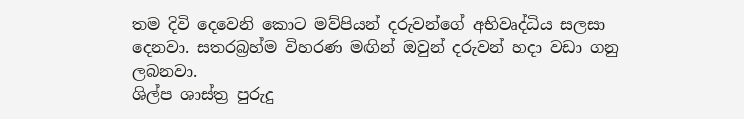තම දිවි දෙවෙනි කොට මව්පියන් දරුවන්ගේ අභිවෘද්ධිය සලසා දෙනවා. සතරබ්‍රහ්ම විහරණ මඟින් ඔවුන් දරුවන් හදා වඩා ගනු ලබනවා.
ශිල්ප ශාස්ත්‍ර පුරුදු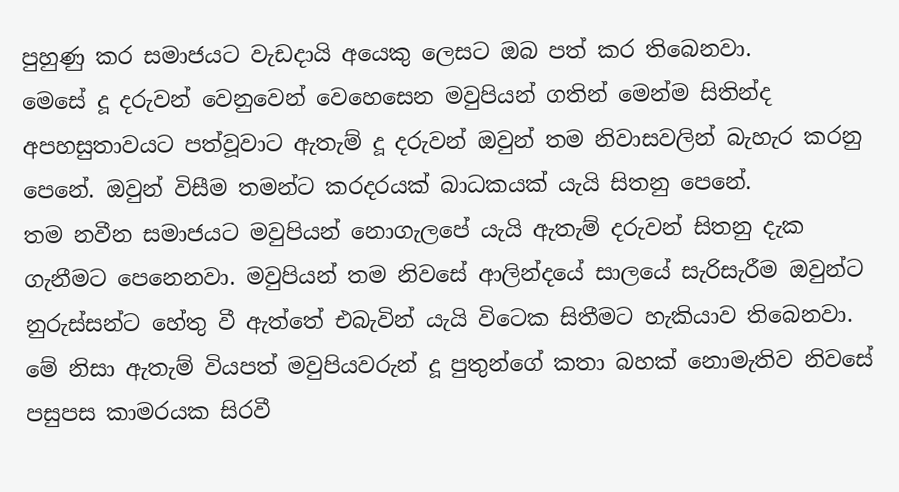පුහුණු කර සමාජයට වැඩදායි අයෙකු ලෙසට ඔබ පත් කර තිබෙනවා.
මෙසේ දූ දරුවන් වෙනුවෙන් වෙහෙසෙන මවුපියන් ගතින් මෙන්ම සිතින්ද අපහසුතාවයට පත්වූවාට ඇතැම් දූ දරුවන් ඔවුන් තම නිවාසවලින් බැහැර කරනු පෙනේ. ඔවුන් විසීම තමන්ට කරදරයක් බාධකයක් යැයි සිතනු පෙනේ.
තම නවීන සමාජයට මවුපියන් නොගැලපේ යැයි ඇතැම් දරුවන් සිතනු දැක ගැනීමට පෙනෙනවා. මවුපියන් තම නිවසේ ආලින්දයේ සාලයේ සැරිසැරීම ඔවුන්ට නුරුස්සන්ට හේතු වී ඇත්තේ එබැවින් යැයි විටෙක සිතීමට හැකියාව තිබෙනවා.
මේ නිසා ඇතැම් වියපත් මවුපියවරුන් දූ පුතුන්ගේ කතා බහක් නොමැතිව නිවසේ පසුපස කාමරයක සිරවී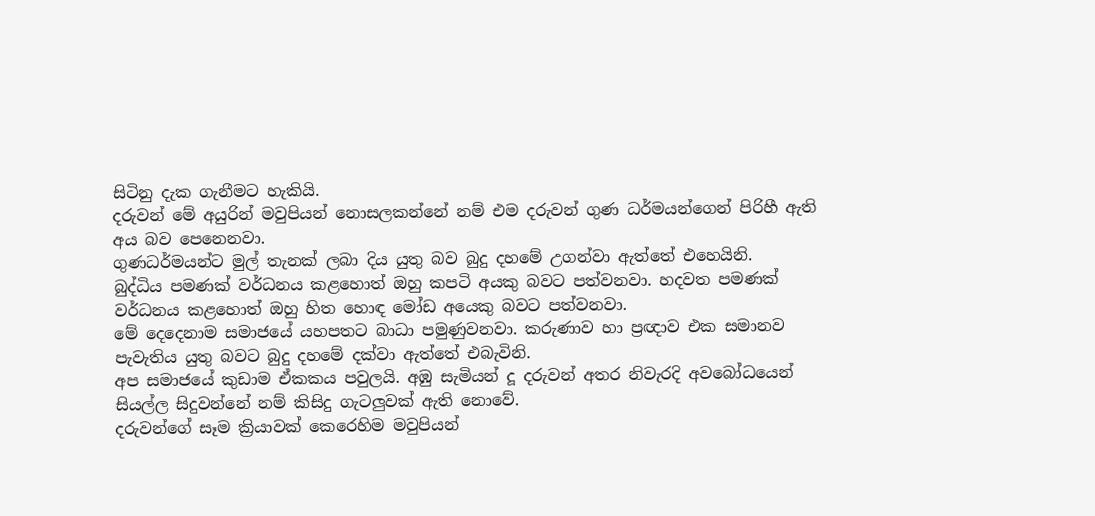සිටිනු දැක ගැනීමට හැකියි.
දරුවන් මේ අයුරින් මවුපියන් නොසලකන්නේ නම් එම දරුවන් ගුණ ධර්මයන්ගෙන් පිරිහී ඇති අය බව පෙනෙනවා.
ගුණධර්මයන්ට මුල් තැනක් ලබා දිය යුතු බව බුදු දහමේ උගන්වා ඇත්තේ එහෙයිනි.
බුද්ධිය පමණක් වර්ධනය කළහොත් ඔහු කපටි අයකු බවට පත්වනවා. හදවත පමණක් වර්ධනය කළහොත් ඔහු හිත හොඳ මෝඩ අයෙකු බවට පත්වනවා.
මේ දෙදෙනාම සමාජයේ යහපතට බාධා පමුණුවනවා. කරුණාව හා ප්‍රඥාව එක සමානව පැවැතිය යුතු බවට බුදු දහමේ දක්වා ඇත්තේ එබැවිනි.
අප සමාජයේ කුඩාම ඒකකය පවුලයි. අඹු සැමියන් දූ දරුවන් අතර නිවැරදි අවබෝධයෙන් සියල්ල සිදුවන්නේ නම් කිසිදු ගැටලුවක් ඇති නොවේ.
දරුවන්ගේ සෑම ක්‍රියාවක් කෙරෙහිම මවුපියන්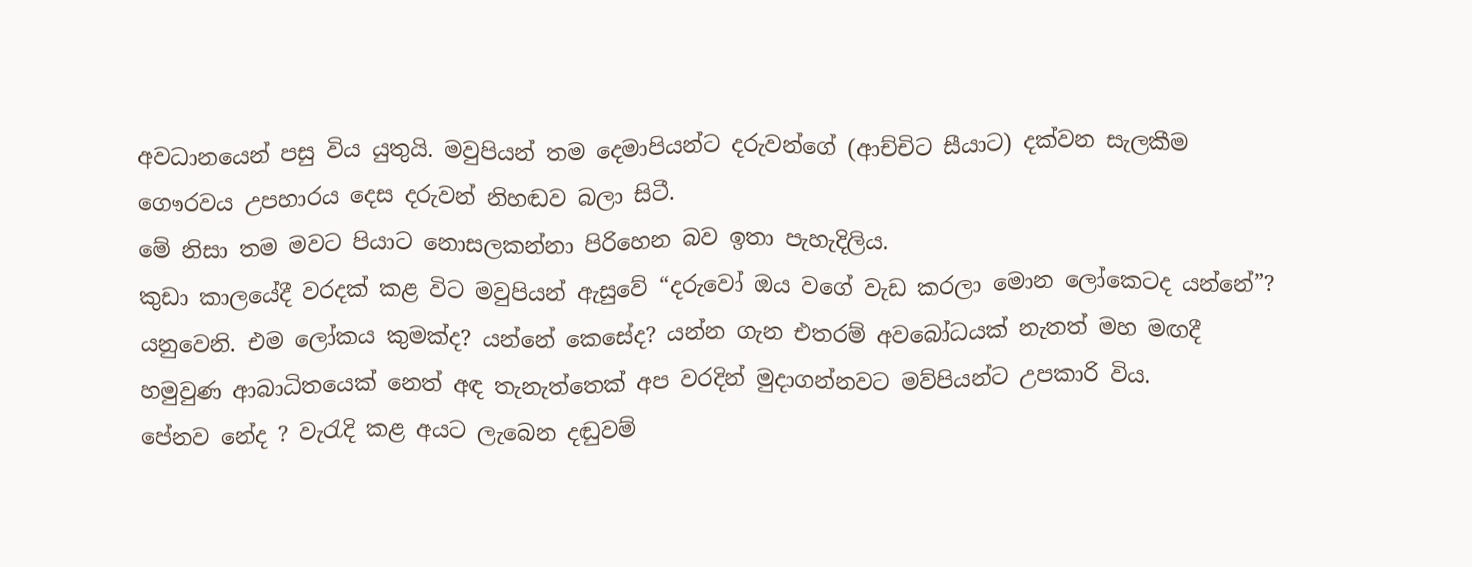අවධානයෙන් පසු විය යුතුයි. මවුපියන් තම දෙමාපියන්ට දරුවන්ගේ (ආච්චිට සීයාට) දක්වන සැලකීම ගෞරවය උපහාරය දෙස දරුවන් නිහඬව බලා සිටී.
මේ නිසා තම මවට පියාට නොසලකන්නා පිරිහෙන බව ඉතා පැහැදිලිය.
කුඩා කාලයේදී වරදක් කළ විට මවුපියන් ඇසුවේ “දරුවෝ ඔය වගේ වැඩ කරලා මොන ලෝකෙටද යන්නේ”? යනුවෙනි. එම ලෝකය කුමක්ද? යන්නේ කෙසේද? යන්න ගැන එතරම් අවබෝධයක් නැතත් මහ මඟදී හමුවුණ ආබාධිතයෙක් නෙත් අඳ තැනැත්තෙක් අප වරදින් මුදාගන්නවට මව්පියන්ට උපකාරි විය.
පේනව නේද ? වැරැදි කළ අයට ලැබෙන දඬුවම්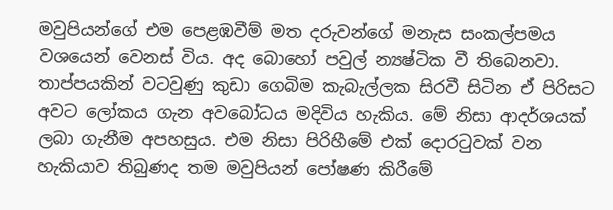මවුපියන්ගේ එම පෙළඹවීම් මත දරුවන්ගේ මනැස සංකල්පමය වශයෙන් වෙනස් විය. අද බොහෝ පවුල් න්‍යෂ්ටික වී තිබෙනවා. තාප්පයකින් වටවුණු කුඩා ගෙබිම කැබැල්ලක සිරවී සිටින ඒ පිරිසට අවට ලෝකය ගැන අවබෝධය මදිවිය හැකිය. මේ නිසා ආදර්ශයක් ලබා ගැනීම අපහසුය. එම නිසා පිරිහීමේ එක් දොරටුවක් වන හැකියාව තිබුණද තම මවුපියන් පෝෂණ කිරීමේ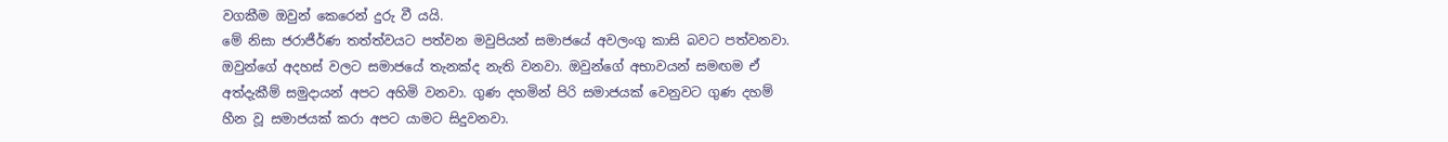වගකීම ඔවුන් කෙරෙන් දුරු වී යයි.
මේ නිසා ජරාජීර්ණ තත්ත්වයට පත්වන මවුපියන් සමාජයේ අවලංගු කාසි බවට පත්වනවා. ඔවුන්ගේ අදහස් වලට සමාජයේ තැනක්ද නැති වනවා. ඔවුන්ගේ අභාවයන් සමඟම ඒ අත්දැකීම් සමුදායන් අපට අහිමි වනවා. ගුණ දහමින් පිරි සමාජයක් වෙනුවට ගුණ දහම් හීන වූ සමාජයක් කරා අපට යාමට සිදුවනවා.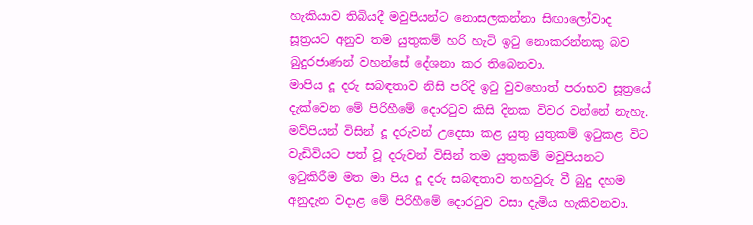හැකියාව තිබියදී මවුපියන්ට නොසලකන්නා සිඟාලෝවාද සූත්‍රයට අනුව තම යුතුකම් හරි හැටි ඉටු නොකරන්නකු බව බුදුරජාණන් වහන්සේ දේශනා කර තිබෙනවා.
මාපිය දූ දරු සබඳතාව නිසි පරිදි ඉටු වුවහොත් පරාභව සූත්‍රයේ දැක්වෙන මේ පිරිහීමේ දොරටුව කිසි දිනක විවර වන්නේ නැහැ. මව්පියන් විසින් දූ දරුවන් උදෙසා කළ යුතු යුතුකම් ඉටුකළ විට වැඩිවියට පත් වූ දරුවන් විසින් තම යුතුකම් මවුපියනට ඉටුකිරීම මත මා පිය දූ දරු සබඳතාව තහවුරු වී බුදු දහම අනුදැන වදාළ මේ පිරිහීමේ දොරටුව වසා දැමිය හැකිවනවා.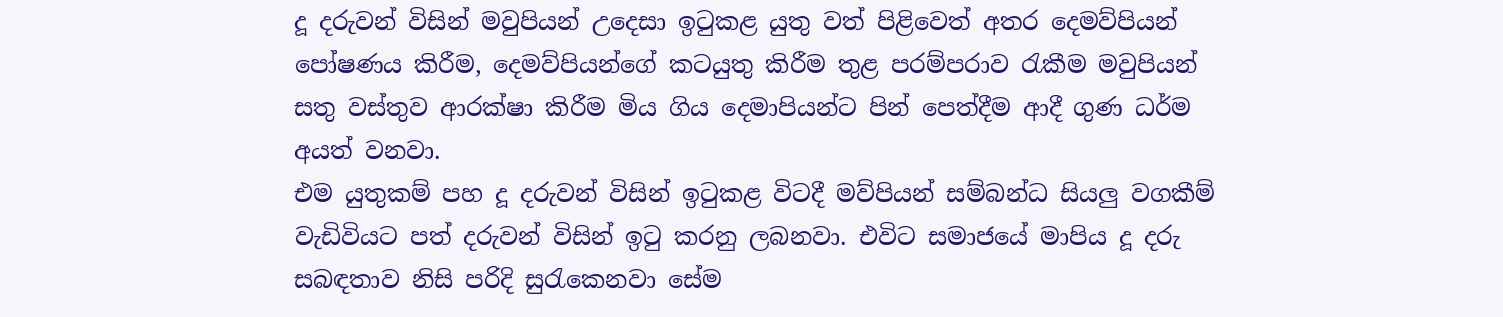දූ දරුවන් විසින් මවුපියන් උදෙසා ඉටුකළ යුතු වත් පිළිවෙත් අතර දෙමව්පියන් පෝෂණය කිරීම, දෙමව්පියන්ගේ කටයුතු කිරීම තුළ පරම්පරාව රැකීම මවුපියන් සතු වස්තුව ආරක්ෂා කිරීම මිය ගිය දෙමාපියන්ට පින් පෙත්දීම ආදී ගුණ ධර්ම අයත් වනවා.
එම යුතුකම් පහ දූ දරුවන් විසින් ඉටුකළ විටදී මව්පියන් සම්බන්ධ සියලු වගකීම් වැඩිවියට පත් දරුවන් විසින් ඉටු කරනු ලබනවා. එවිට සමාජයේ මාපිය දූ දරු සබඳතාව නිසි පරිදි සුරැකෙනවා සේම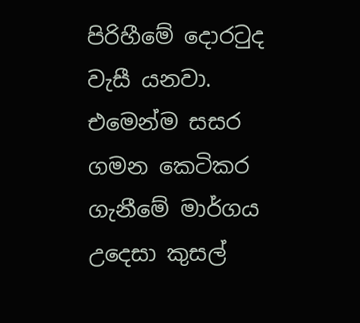පිරිහීමේ දොරටුද වැසී යනවා.
එමෙන්ම සසර ගමන කෙටිකර ගැනීමේ මාර්ගය උදෙසා කුසල්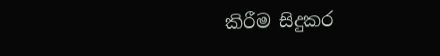කිරීම සිදුකර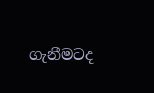ගැනීමටද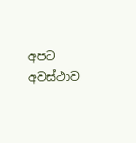අපට අවස්ථාව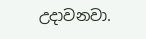උදාවනවා.